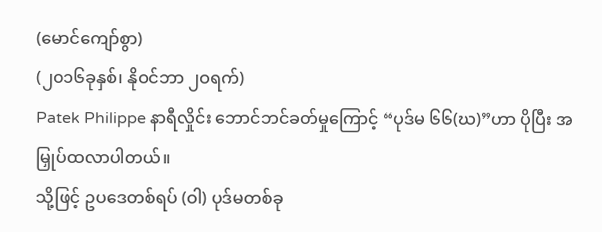(မောင်ကျော်စွာ)
(၂၀၁၆ခုနှစ်၊ နိုဝင်ဘာ ၂ဝရက်)
Patek Philippe နာရီလှိုင်း ဘောင်ဘင်ခတ်မှုကြောင့် “ပုဒ်မ ၆၆(ဃ)”ဟာ ပိုပြီး အမြှုပ်ထလာပါတယ်။
သို့ဖြင့် ဥပဒေတစ်ရပ် (ဝါ) ပုဒ်မတစ်ခု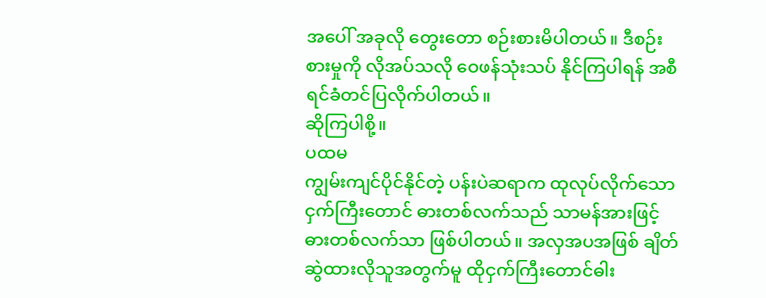အပေါ် အခုလို တွေးတော စဉ်းစားမိပါတယ်။ ဒီစဉ်းစားမှုကို လိုအပ်သလို ဝေဖန်သုံးသပ် နိုင်ကြပါရန် အစီရင်ခံတင်ပြလိုက်ပါတယ်။
ဆိုကြပါစို့။
ပထမ
ကျွမ်းကျင်ပိုင်နိုင်တဲ့ ပန်းပဲဆရာက ထုလုပ်လိုက်သော ငှက်ကြီးတောင် ဓားတစ်လက်သည် သာမန်အားဖြင့် ဓားတစ်လက်သာ ဖြစ်ပါတယ်။ အလှအပအဖြစ် ချိတ်ဆွဲထားလိုသူအတွက်မူ ထိုငှက်ကြီးတောင်ဓါး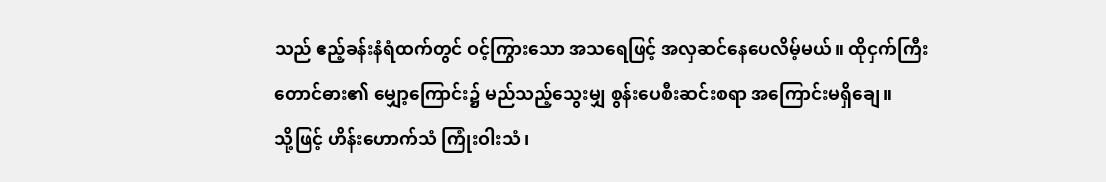သည် ဧည့်ခန်းနံရံထက်တွင် ဝင့်ကြွားသော အသရေဖြင့် အလှဆင်နေပေလိမ့်မယ်။ ထိုငှက်ကြီးတောင်ဓား၏ မျှော့ကြောင်း၌ မည်သည့်သွေးမျှ စွန်းပေစီးဆင်းစရာ အကြောင်းမရှိချေ။
သို့ဖြင့် ဟိန်းဟောက်သံ ကြုံးဝါးသံ၊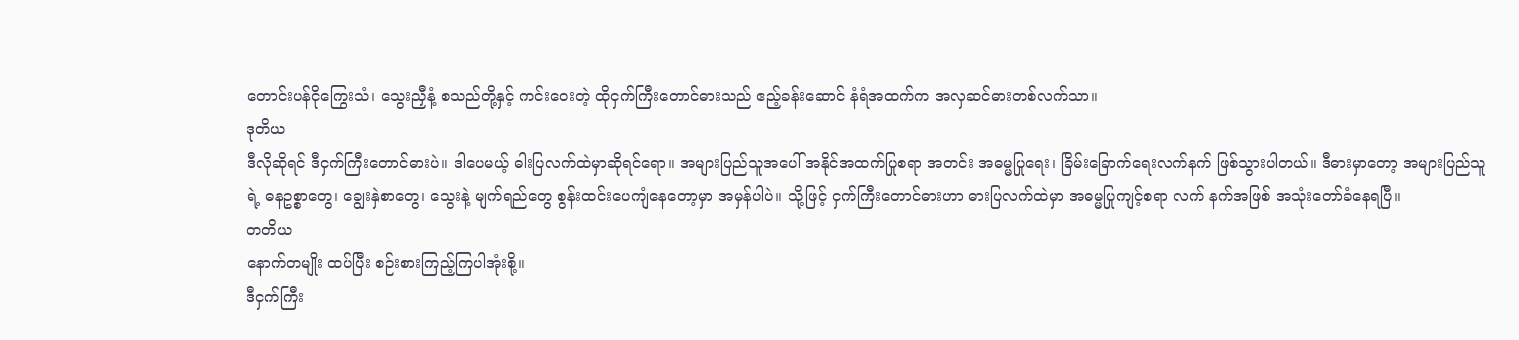တောင်းပန်ငိုကြွေးသံ၊ သွေးညှီနံ့ စသည်တို့နှင့် ကင်းဝေးတဲ့ ထိုငှက်ကြီးတောင်ဓားသည် ဧည့်ခန်းဆောင် နံရံအထက်က အလှဆင်ဓားတစ်လက်သာ။
ဒုတိယ
ဒီလိုဆိုရင် ဒီငှက်ကြီးတောင်ဓားပဲ။ ဒါပေမယ့် ဓါးပြလက်ထဲမှာဆိုရင်ရော။ အများပြည်သူအပေါ် အနိုင်အထက်ပြုစရာ အတင်း အဓမ္မပြုရေး၊ ခြိမ်းခြောက်ရေးလက်နက် ဖြစ်သွားပါတယ်။ ဒီဓားမှာတော့ အများပြည်သူရဲ့ ဓနဥစ္စာတွေ၊ ချွေးနှဲစာတွေ၊ သွေးနဲ့ မျက်ရည်တွေ စွန်းထင်းပေကျံနေတော့မှာ အမှန်ပါပဲ။ သို့ဖြင့် ငှက်ကြီးတောင်ဓားဟာ ဓားပြလက်ထဲမှာ အဓမ္မပြုကျင့်စရာ လက် နက်အဖြစ် အသုံးတော်ခံနေရပြီ။
တတိယ
နောက်တမျိုး ထပ်ပြီး စဉ်းစားကြည့်ကြပါအုံးစို့။
ဒီငှက်ကြီး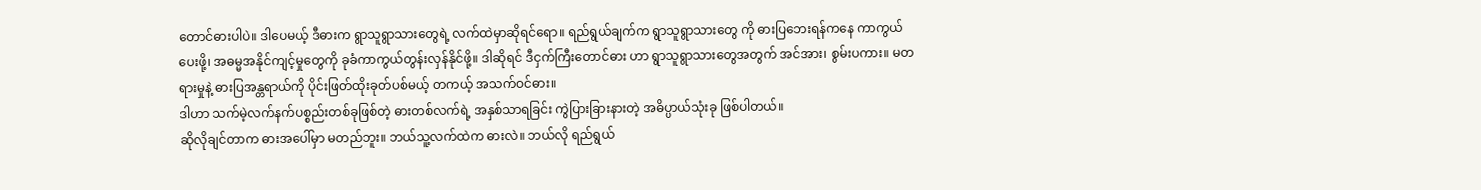တောင်ဓားပါပဲ။ ဒါပေမယ့် ဒီဓားက ရွာသူရွာသားတွေရဲ့ လက်ထဲမှာဆိုရင်ရော။ ရည်ရွယ်ချက်က ရွာသူရွာသားတွေ ကို ဓားပြဘေးရန်ကနေ ကာကွယ်ပေးဖို့၊ အဓမ္မအနိုင်ကျင့်မှုတွေကို ခုခံကာကွယ်တွန်းလှန်နိုင်ဖို့။ ဒါဆိုရင် ဒီငှက်ကြီးတောင်ဓား ဟာ ရွာသူရွာသားတွေအတွက် အင်အား၊ စွမ်းပကား။ မတရားမှုနဲ့ ဓားပြအန္တရာယ်ကို ပိုင်းဖြတ်ထိုးခုတ်ပစ်မယ့် တကယ့် အသက်ဝင်ဓား။
ဒါဟာ သက်မဲ့လက်နက်ပစ္စည်းတစ်ခုဖြစ်တဲ့ ဓားတစ်လက်ရဲ့ အနှစ်သာရခြင်း ကွဲပြားခြားနားတဲ့ အဓိပ္ပာယ်သုံးခု ဖြစ်ပါတယ်။
ဆိုလိုချင်တာက ဓားအပေါ်မှာ မတည်ဘူး။ ဘယ်သူ့လက်ထဲက ဓားလဲ။ ဘယ်လို ရည်ရွယ်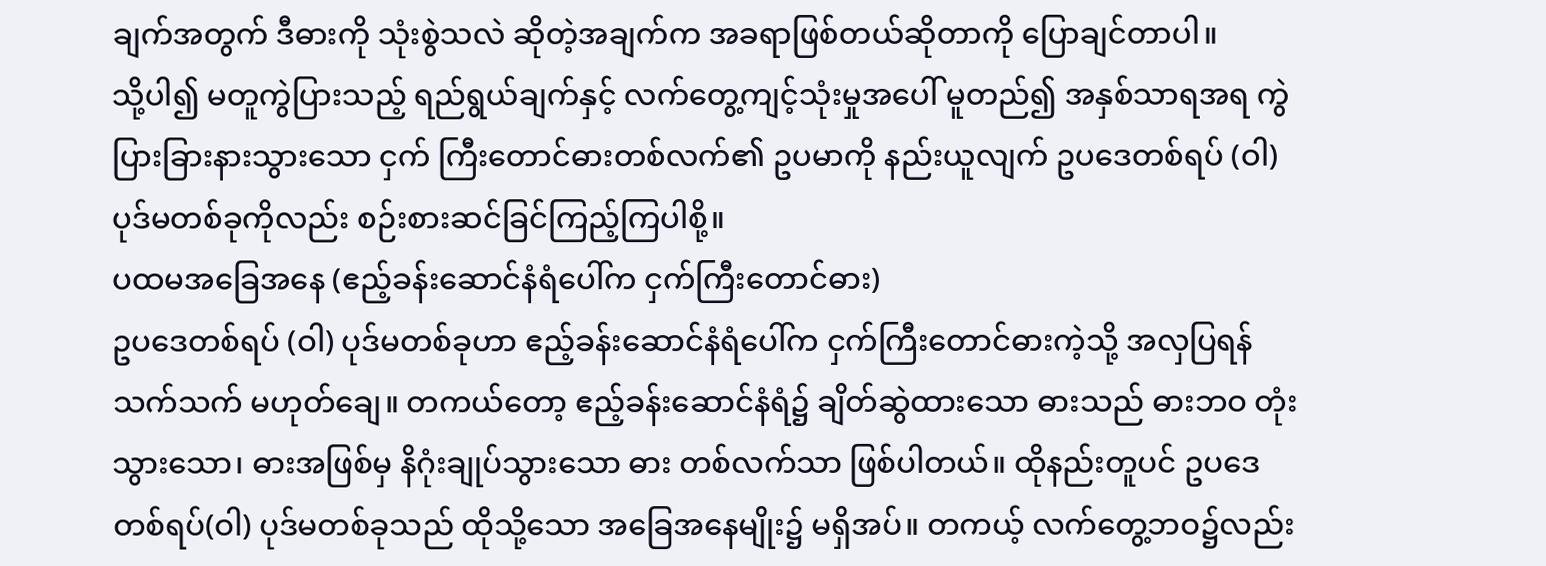ချက်အတွက် ဒီဓားကို သုံးစွဲသလဲ ဆိုတဲ့အချက်က အခရာဖြစ်တယ်ဆိုတာကို ပြောချင်တာပါ။
သို့ပါ၍ မတူကွဲပြားသည့် ရည်ရွယ်ချက်နှင့် လက်တွေ့ကျင့်သုံးမှုအပေါ် မူတည်၍ အနှစ်သာရအရ ကွဲပြားခြားနားသွားသော ငှက် ကြီးတောင်ဓားတစ်လက်၏ ဥပမာကို နည်းယူလျက် ဥပဒေတစ်ရပ် (ဝါ) ပုဒ်မတစ်ခုကိုလည်း စဉ်းစားဆင်ခြင်ကြည့်ကြပါစို့။
ပထမအခြေအနေ (ဧည့်ခန်းဆောင်နံရံပေါ်က ငှက်ကြီးတောင်ဓား)
ဥပဒေတစ်ရပ် (ဝါ) ပုဒ်မတစ်ခုဟာ ဧည့်ခန်းဆောင်နံရံပေါ်က ငှက်ကြီးတောင်ဓားကဲ့သို့ အလှပြရန်သက်သက် မဟုတ်ချေ။ တကယ်တော့ ဧည့်ခန်းဆောင်နံရံ၌ ချိတ်ဆွဲထားသော ဓားသည် ဓားဘဝ တုံးသွားသော၊ ဓားအဖြစ်မှ နိဂုံးချုပ်သွားသော ဓား တစ်လက်သာ ဖြစ်ပါတယ်။ ထိုနည်းတူပင် ဥပဒေတစ်ရပ်(ဝါ) ပုဒ်မတစ်ခုသည် ထိုသို့သော အခြေအနေမျိုး၌ မရှိအပ်။ တကယ့် လက်တွေ့ဘဝ၌လည်း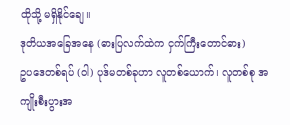ထိုသို့ မရှိနိုင်ချေ။
ဒုတိယအခြေအနေ (ဓားပြလက်ထဲက ငှက်ကြီးတောင်ဓား)
ဥပဒေတစ်ရပ် (ဝါ) ပုဒ်မတစ်ခုဟာ လူတစ်ယောက်၊ လူတစ်စု အကျိုးစီးပွားအ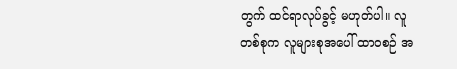တွက် ထင်ရာလုပ်ခွင့် မဟုတ်ပါ။ လူ တစ်စုက လူများစုအပေါ် ထာဝစဉ် အ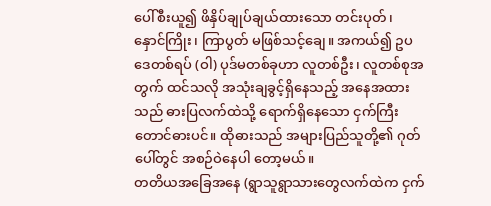ပေါ်စီးယူ၍ ဖိနှိပ်ချုပ်ချယ်ထားသော တင်းပုတ်၊ နှောင်ကြိုး၊ ကြာပွတ် မဖြစ်သင့်ချေ။ အကယ်၍ ဥပဒေတစ်ရပ် (ဝါ) ပုဒ်မတစ်ခုဟာ လူတစ်ဦး၊ လူတစ်စုအတွက် ထင်သလို အသုံးချခွင့်ရှိနေသည့် အနေအထား သည် ဓားပြလက်ထဲသို့ ရောက်ရှိနေသော ငှက်ကြီးတောင်ဓားပင်။ ထိုဓားသည် အများပြည်သူတို့၏ ဂုတ်ပေါ်တွင် အစဉ်ဝဲနေပါ တော့မယ်။
တတိယအခြေအနေ (ရွာသူရွာသားတွေလက်ထဲက ငှက်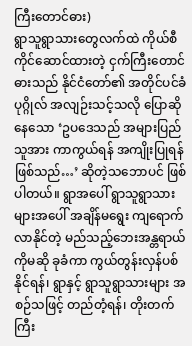ကြီးတောင်ဓား)
ရွာသူရွာသားတွေလက်ထဲ ကိုယ်စီကိုင်ဆောင်ထားတဲ့ ငှက်ကြီးတောင်ဓားသည် နိုင်ငံတော်၏ အတိုင်ပင်ခံပုဂ္ဂိုလ် အလျဉ်းသင့်သလို ပြောဆိုနေသော ‘ဥပဒေသည် အများပြည်သူအား ကာကွယ်ရန် အကျိုးပြုရန် ဖြစ်သည်…’ ဆိုတဲ့သဘောပင် ဖြစ်ပါတယ်။ ရွာအပေါ် ရွာသူရွာသားများအပေါ် အချိန်မရွေး ကျရောက်လာနိုင်တဲ့ မည်သည့်ဘေးအန္တရာယ်ကိုမဆို ခုခံကာ ကွယ်တွန်းလှန်ပစ်နိုင်ရန်၊ ရွာနှင့် ရွာသူရွာသားများ အစဉ်သဖြင့် တည်တံ့ရန်၊ တိုးတက်ကြီး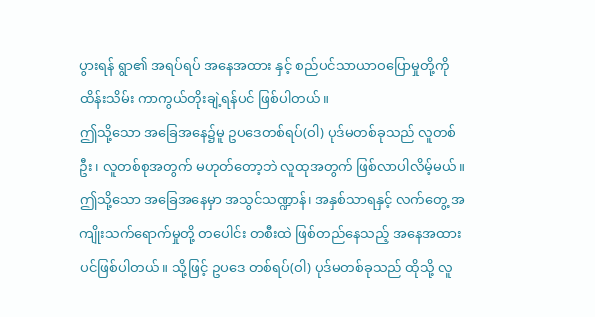ပွားရန် ရွာ၏ အရပ်ရပ် အနေအထား နှင့် စည်ပင်သာယာဝပြောမှုတို့ကို ထိန်းသိမ်း ကာကွယ်တိုးချဲ့ရန်ပင် ဖြစ်ပါတယ်။
ဤသို့သော အခြေအနေ၌မူ ဥပဒေတစ်ရပ်(ဝါ) ပုဒ်မတစ်ခုသည် လူတစ်ဦး၊ လူတစ်စုအတွက် မဟုတ်တော့ဘဲ လူထုအတွက် ဖြစ်လာပါလိမ့်မယ်။ ဤသို့သော အခြေအနေမှာ အသွင်သဏ္ဍာန်၊ အနှစ်သာရနှင့် လက်တွေ့ အကျိုးသက်ရောက်မှုတို့ တပေါင်း တစီးထဲ ဖြစ်တည်နေသည့် အနေအထားပင်ဖြစ်ပါတယ်။ သို့ဖြင့် ဥပဒေ တစ်ရပ်(ဝါ) ပုဒ်မတစ်ခုသည် ထိုသို့ လူ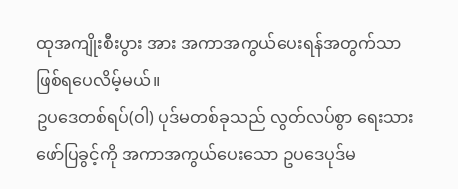ထုအကျိုးစီးပွား အား အကာအကွယ်ပေးရန်အတွက်သာ ဖြစ်ရပေလိမ့်မယ်။
ဥပဒေတစ်ရပ်(ဝါ) ပုဒ်မတစ်ခုသည် လွတ်လပ်စွာ ရေးသားဖော်ပြခွင့်ကို အကာအကွယ်ပေးသော ဥပဒေပုဒ်မ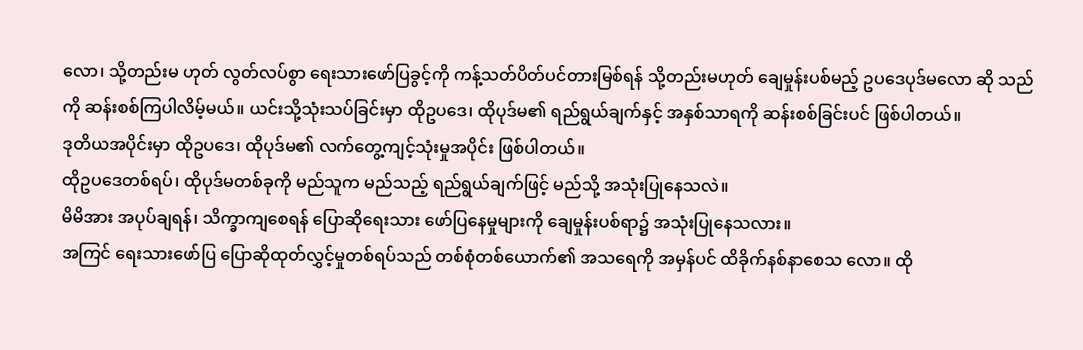လော၊ သို့တည်းမ ဟုတ် လွတ်လပ်စွာ ရေးသားဖော်ပြခွင့်ကို ကန့်သတ်ပိတ်ပင်တားမြစ်ရန် သို့တည်းမဟုတ် ချေမှုန်းပစ်မည့် ဥပဒေပုဒ်မလော ဆို သည်ကို ဆန်းစစ်ကြပါလိမ့်မယ်။ ယင်းသို့သုံးသပ်ခြင်းမှာ ထိုဥပဒေ၊ ထိုပုဒ်မ၏ ရည်ရွယ်ချက်နှင့် အနှစ်သာရကို ဆန်းစစ်ခြင်းပင် ဖြစ်ပါတယ်။
ဒုတိယအပိုင်းမှာ ထိုဥပဒေ၊ ထိုပုဒ်မ၏ လက်တွေ့ကျင့်သုံးမှုအပိုင်း ဖြစ်ပါတယ်။
ထိုဥပဒေတစ်ရပ်၊ ထိုပုဒ်မတစ်ခုကို မည်သူက မည်သည့် ရည်ရွယ်ချက်ဖြင့် မည်သို့ အသုံးပြုနေသလဲ။
မိမိအား အပုပ်ချရန်၊ သိက္ခာကျစေရန် ပြောဆိုရေးသား ဖော်ပြနေမှုများကို ချေမှုန်းပစ်ရာ၌ အသုံးပြုနေသလား။
အကြင် ရေးသားဖော်ပြ ပြောဆိုထုတ်လွှင့်မှုတစ်ရပ်သည် တစ်စုံတစ်ယောက်၏ အသရေကို အမှန်ပင် ထိခိုက်နစ်နာစေသ လော။ ထို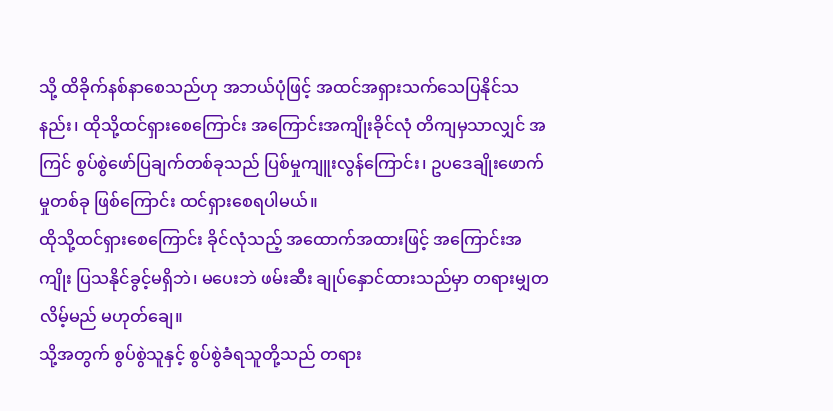သို့ ထိခိုက်နစ်နာစေသည်ဟု အဘယ်ပုံဖြင့် အထင်အရှားသက်သေပြနိုင်သနည်း၊ ထိုသို့ထင်ရှားစေကြောင်း အကြောင်းအကျိုးခိုင်လုံ တိကျမှသာလျှင် အကြင် စွပ်စွဲဖော်ပြချက်တစ်ခုသည် ပြစ်မှုကျူးလွန်ကြောင်း၊ ဥပဒေချိုးဖောက်မှုတစ်ခု ဖြစ်ကြောင်း ထင်ရှားစေရပါမယ်။
ထိုသို့ထင်ရှားစေကြောင်း ခိုင်လုံသည့် အထောက်အထားဖြင့် အကြောင်းအကျိုး ပြသနိုင်ခွင့်မရှိဘဲ၊ မပေးဘဲ ဖမ်းဆီး ချုပ်နှောင်ထားသည်မှာ တရားမျှတလိမ့်မည် မဟုတ်ချေ။
သို့အတွက် စွပ်စွဲသူနှင့် စွပ်စွဲခံရသူတို့သည် တရား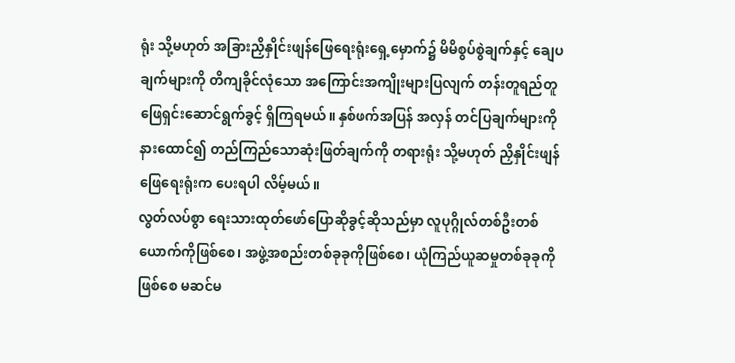ရုံး သို့မဟုတ် အခြားညှိနှိုင်းဖျန်ဖြေရေးရုံးရှေ့မှောက်၌ မိမိစွပ်စွဲချက်နှင့် ချေပ ချက်များကို တိကျခိုင်လုံသော အကြောင်းအကျိုးများပြလျက် တန်းတူရည်တူ ဖြေရှင်းဆောင်ရွက်ခွင့် ရှိကြရမယ်။ နှစ်ဖက်အပြန် အလှန် တင်ပြချက်များကို နားထောင်၍ တည်ကြည်သောဆုံးဖြတ်ချက်ကို တရားရုံး သို့မဟုတ် ညှိနှိုင်းဖျန်ဖြေရေးရုံးက ပေးရပါ လိမ့်မယ်။
လွတ်လပ်စွာ ရေးသားထုတ်ဖော်ပြောဆိုခွင့်ဆိုသည်မှာ လူပုဂ္ဂိုလ်တစ်ဦးတစ်ယောက်ကိုဖြစ်စေ၊ အဖွဲ့အစည်းတစ်ခုခုကိုဖြစ်စေ၊ ယုံကြည်ယူဆမှုတစ်ခုခုကိုဖြစ်စေ မဆင်မ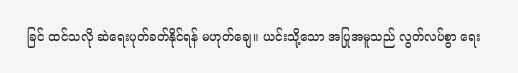ခြင် ထင်သလို ဆဲရေးပုတ်ခတ်နိုင်ရန် မဟုတ်ချေ။ ယင်းသို့သော အပြုအမူသည် လွတ်လပ်စွာ ရေး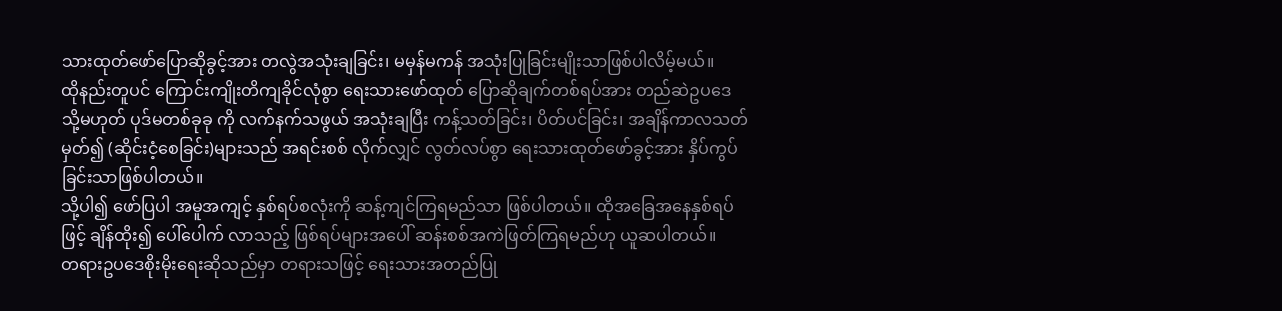သားထုတ်ဖော်ပြောဆိုခွင့်အား တလွဲအသုံးချခြင်း၊ မမှန်မကန် အသုံးပြုခြင်းမျိုးသာဖြစ်ပါလိမ့်မယ်။
ထိုနည်းတူပင် ကြောင်းကျိုးတိကျခိုင်လုံစွာ ရေးသားဖော်ထုတ် ပြောဆိုချက်တစ်ရပ်အား တည်ဆဲဥပဒေ သို့မဟုတ် ပုဒ်မတစ်ခုခု ကို လက်နက်သဖွယ် အသုံးချပြီး ကန့်သတ်ခြင်း၊ ပိတ်ပင်ခြင်း၊ အချိန်ကာလသတ်မှတ်၍ (ဆိုင်းငံ့စေခြင်း)များသည် အရင်းစစ် လိုက်လျှင် လွတ်လပ်စွာ ရေးသားထုတ်ဖော်ခွင့်အား နှိပ်ကွပ်ခြင်းသာဖြစ်ပါတယ်။
သို့ပါ၍ ဖော်ပြပါ အမူအကျင့် နှစ်ရပ်စလုံးကို ဆန့်ကျင်ကြရမည်သာ ဖြစ်ပါတယ်။ ထိုအခြေအနေနှစ်ရပ်ဖြင့် ချိန်ထိုး၍ ပေါ်ပေါက် လာသည့် ဖြစ်ရပ်များအပေါ် ဆန်းစစ်အကဲဖြတ်ကြရမည်ဟု ယူဆပါတယ်။
တရားဥပဒေစိုးမိုးရေးဆိုသည်မှာ တရားသဖြင့် ရေးသားအတည်ပြု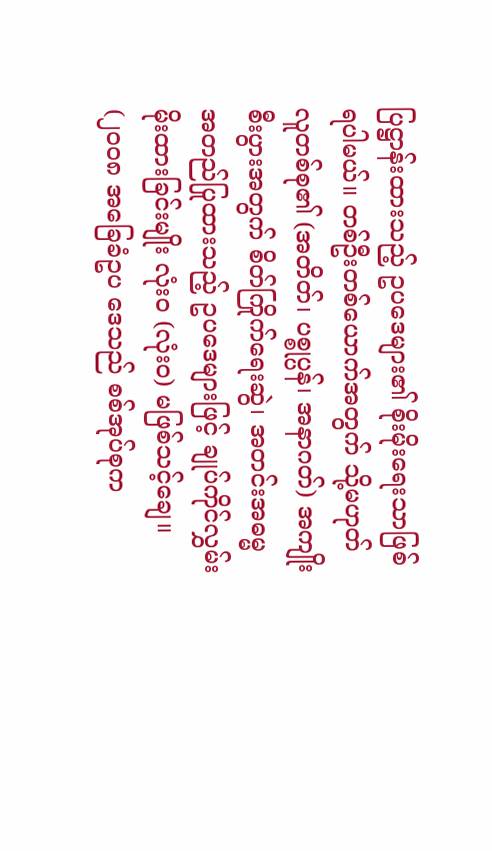ပြဋ္ဌာန်းထားသည့် ဥပဒေများ၏ စိုးမိုးရေးသာဖြစ်ရပါမယ်။ တစ်ဦးတစ်ယောက်အတွက် သို့မဟုတ် လူတစ်စု၏ (အတိတ်၊ ပစ္စုပ္ပန်၊ အနာဂတ်) အကျိုးစီးပွားအတွက် စိတ်ကြိုက်ရေးဆွဲ၊ အတင်းအဓမ္မ အတည်ပြုထားသည့် ဥပဒေများဖြင့် ချုပ်ကိုင်လွှမ်းမိုးထားခြင်းမျိုး လုံးဝ (လုံးဝ) မဖြစ်သင့်ချေ။ (၂၀၀၈ အခြေခံဥပ ဒေသည် စစ်အုပ်စုက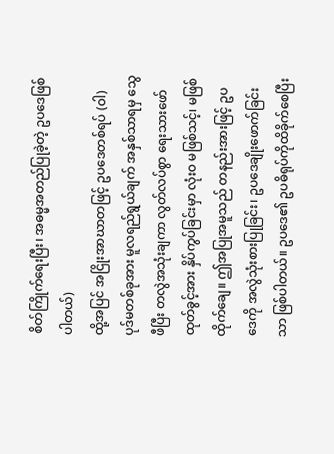စိတ်ကြိုက်ရေးပြီး၊ အဓမ္မအတည်ပြုခဲ့တဲ့ ဥပဒေဖြစ်ပါတယ်)
ထို့အပြင် အငြိုးအာဃာတဖြင့် ဥပဒေတစ်ရပ် (ဝါ) ပုဒ်မတစ်ခုအား မူလရည်ရွယ်ချက် အနှစ်သာရမှ သွေဖီပြီး တလွဲအသုံးချကာ လွတ်လပ်စွာ ရေးသားဖော်ထုတ်ခွင့်အား နှိပ်ကွပ်ခြင်းမှာ လုံးဝ မဖြစ်သင့်၊ မဖြစ်ထိုက်ချေ။ ဤအပြုအမူသည် တနည်းအားဖြင့် ဥပဒေကို အလွဲသုံးစားပြုခြင်း၊ ဥပဒေချိုးဖောက်ခြင်းသာ ဖြစ်ပါတယ်။ ဥပဒေ၏ ဥပဓိရုပ်ကိုထိခိုက်စေပြီး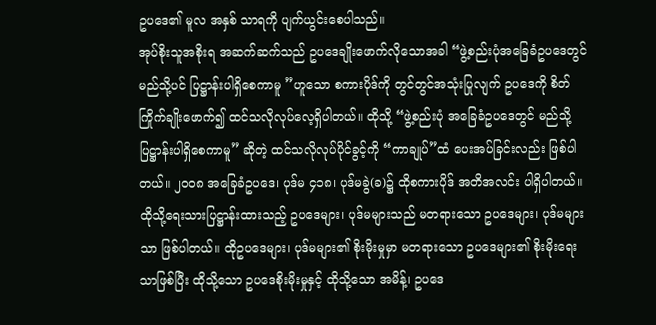ဥပဒေ၏ မူလ အနှစ် သာရကို ပျက်ယွင်းစေပါသည်။
အုပ်စိုးသူအစိုးရ အဆက်ဆက်သည် ဥပဒေချိုးဖောက်လိုသောအခါ “ဖွဲ့စည်းပုံအခြေခံဥပဒေတွင် မည်သို့ပင် ပြဋ္ဌာန်းပါရှိစေကာမူ ”ဟူသော စကားပိုဒ်ကို တွင်တွင်အသုံးပြုလျက် ဥပဒေကို စိတ်ကြိုက်ချိုးဖောက်၍ ထင်သလိုလုပ်လေ့ရှိပါတယ်။ ထိုသို့ “ဖွဲ့စည်းပုံ အခြေခံဥပဒေတွင် မည်သို့ပြဋ္ဌာန်းပါရှိစေကာမူ” ဆိုတဲ့ ထင်သလိုလုပ်ပိုင်ခွင့်ကို “ကာချုပ်”ထံ ပေးအပ်ခြင်းလည်း ဖြစ်ပါတယ်။ ၂၀၀၈ အခြေခံဥပဒေ၊ ပုဒ်မ ၄၁၈၊ ပုဒ်မခွဲ(ခ)၌ ထိုစကားပိုဒ် အတိအလင်း ပါရှိပါတယ်။
ထိုသို့ရေးသားပြဋ္ဌာန်းထားသည့် ဥပဒေများ၊ ပုဒ်မများသည် မတရားသော ဥပဒေများ၊ ပုဒ်မများသာ ဖြစ်ပါတယ်။ ထိုဥပဒေများ၊ ပုဒ်မများ၏ စိုးမိုးမှုမှာ မတရားသော ဥပဒေများ၏ စိုးမိုးရေးသာဖြစ်ပြီး ထိုသို့သော ဥပဒေစိုးမိုးမှုနှင့် ထိုသို့သော အမိန့်၊ ဥပဒေ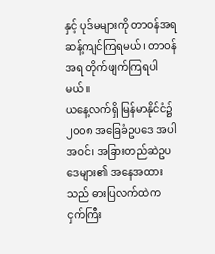နှင့် ပုဒ်မများကို တာဝန်အရ ဆန့်ကျင်ကြရမယ်၊ တာဝန်အရ တိုက်ဖျက်ကြရပါမယ်။
ယနေ့လက်ရှိ မြန်မာနိုင်ငံ၌ ၂၀၀၈ အခြေခံဥပဒေ အပါအဝင်၊ အခြားတည်ဆဲဥပဒေများ၏ အနေအထားသည် ဓားပြလက်ထဲက ငှက်ကြီး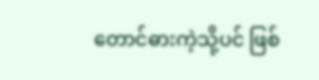တောင်ဓားကဲ့သို့ပင် ဖြစ်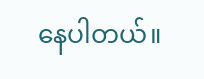နေပါတယ်။